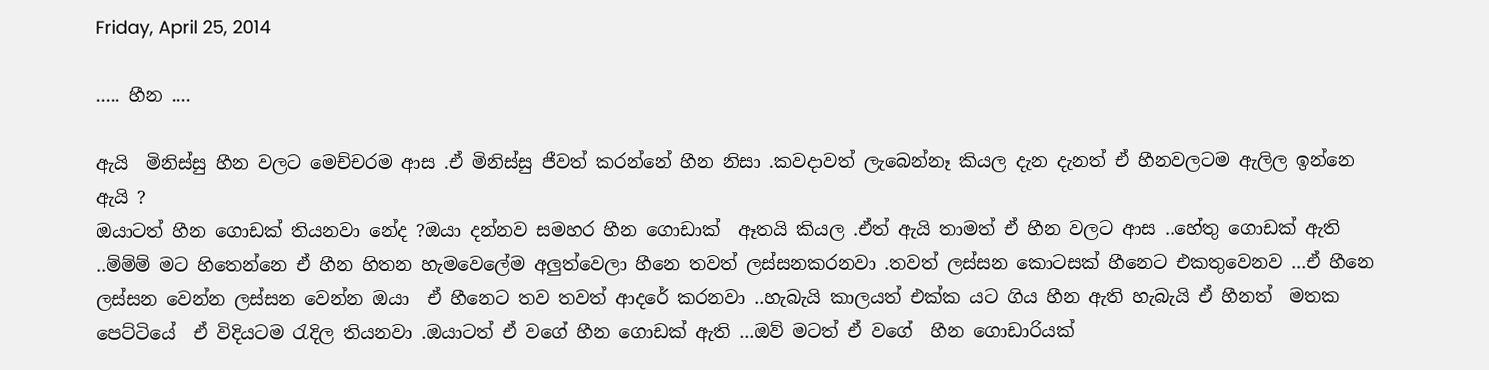Friday, April 25, 2014

..... හීන ....

ඇයි  මිනිස්සු හීන වලට මෙච්චරම ආස .ඒ මිනිස්සු ජීවත් කරන්නේ හීන නිසා .කවදාවත් ලැබෙන්නෑ කියල දැන දැනත් ඒ හීනවලටම ඇලිල ඉන්නෙ ඇයි ?
ඔයාටත් හීන ගොඩක් තියනවා නේද ?ඔයා දන්නව සමහර හීන ගොඩාක්  ඈතයි කියල .ඒත් ඇයි තාමත් ඒ හීන වලට ආස ..හේතු ගොඩක් ඇති ..ම්ම්ම් මට හිතෙන්නෙ ඒ හීන හිතන හැමවෙලේම අලුත්වෙලා හීනෙ තවත් ලස්සනකරනවා .තවත් ලස්සන කොටසක් හීනෙට එකතුවෙනව ...ඒ හීනෙ ලස්සන වෙන්න ලස්සන වෙන්න ඔයා  ඒ හීනෙට තව තවත් ආදරේ කරනවා ..හැබැයි කාලයත් එක්ක යට ගිය හීන ඇති හැබැයි ඒ හීනත්  මතක පෙට්ටියේ  ඒ විදියටම රැදිල තියනවා .ඔයාටත් ඒ වගේ හීන ගොඩක් ඇති ...ඔව් මටත් ඒ වගේ  හීන ගොඩාරියක්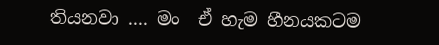තියනවා .... මං  ඒ හැම හීනයකටම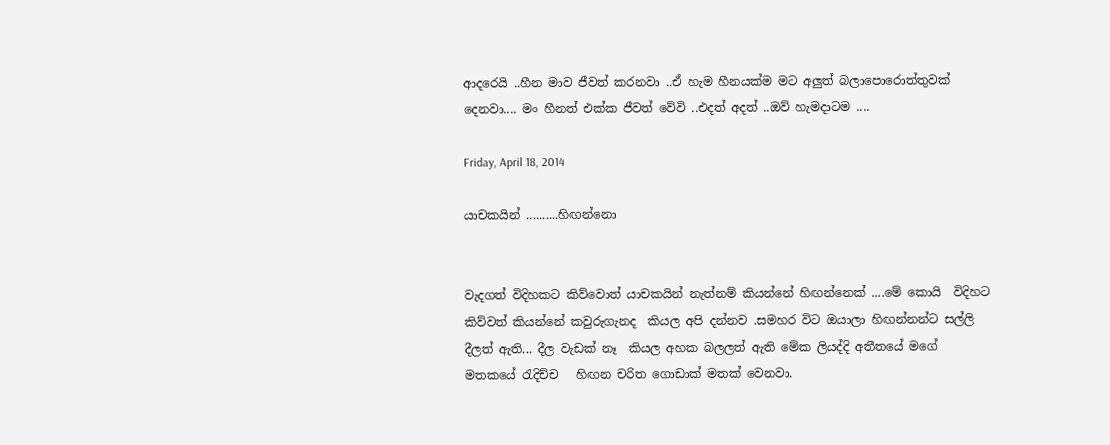ආදරෙයි ..හීන මාව ජීවත් කරනවා ..ඒ හැම හීනයක්ම මට අලුත් බලාපොරොත්තුවක් දෙනවා.... මං හීනත් එක්ක ජීවත් වේවි ..එදත් අදත් ..ඔව් හැමදාටම ....

Friday, April 18, 2014

යාචකයින් ..........හිඟන්නො


වැදගත් විදිහකට කිව්වොත් යාචකයින් නැත්නම් කියන්නේ හිඟන්නෙක් ....මේ කොයි  විදිහට කිව්වත් කියන්නේ කවුරුගැනද  කියල අපි දන්නව .සමහර විට ඔයාලා හිඟන්නන්ට සල්ලි දීලත් ඇති... දීල වැඩක් නෑ  කියල අහක බලලත් ඇති මේක ලියද්දි අතීතයේ මගේ මතකයේ රැදිච්ච   හිඟන චරිත ගොඩාක් මතක් වෙනවා.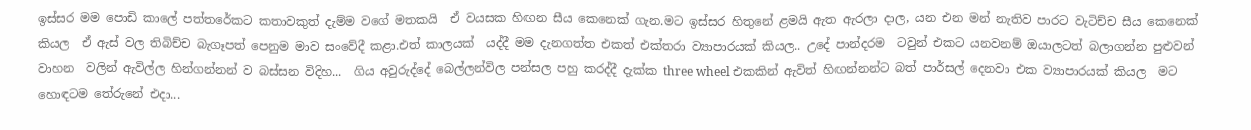ඉස්සර මම පොඩි කාලේ පත්තරේකට කතාවකුත් දැම්ම වගේ මතකයි  ඒ වයසක හිඟන සීය කෙනෙක් ගැන.මට ඉස්සර හිතුනේ ළමයි ඇත ඇරලා දාල, යන එන මන් නැතිව පාරට වැටිච්ච සීය කෙනෙක් කියල  ඒ ඇස් වල තිබිච්ච බැගෑපත් පෙනුම මාව සංවේදී කළා.එත් කාලයක්  යද්දී මම දැනගත්ත එකත් එක්තරා ව්‍යාපාරයක් කියල.. උදේ පාන්දරම  ටවුන් එකට යනවනම් ඔයාලටත් බලාගන්න පුළුවන් වාහන  වලින් ඇවිල්ල හින්ගන්නන් ව බස්සන විදිහ...  ගිය අවුරුද්දේ බෙල්ලන්විල පන්සල පහු කරද්දී දැක්ක three wheel එකකින් ඇවිත් හිඟන්නන්ට බත් පාර්සල් දෙනවා එක ව්‍යාපාරයක් කියල  මට හොඳටම තේරුනේ එදා...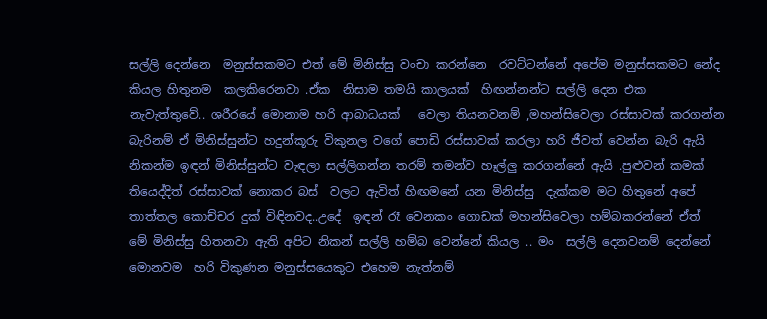සල්ලි දෙන්නෙ  මනුස්සකමට එත් මේ මිනිස්සු වංචා කරන්නෙ  රවට්ටන්නේ අපේම මනුස්සකමට නේද කියල හිතුනම  කලකිරෙනවා .ඒක  නිසාම තමයි කාලයක්  හිඟන්නන්ට සල්ලි දෙන එක නැවැත්තුවේ.. ශරීරයේ මොනාම හරි ආබාධයක්   වෙලා තියනවනම් ,මහන්සිවෙලා රස්සාවක් කරගන්න බැරිනම් ඒ මිනිස්සුන්ට හදුන්කූරු විකුනල වගේ පොඩි රස්සාවක් කරලා හරි ජීවත් වෙන්න බැරි ඇයි නිකන්ම ඉඳන් මිනිස්සුන්ට වැඳලා සල්ලිගන්න තරම් තමන්ව හෑල්ලු කරගන්නේ ඇයි .පුළුවන් කමක් තියෙද්දිත් රස්සාවක් නොකර බස්  වලට ඇවිත් හිඟමනේ යන මිනිස්සු  දැක්කම මට හිතුනේ අපේ තාත්තල කොච්චර දුක් විඳිනවද..උදේ  ඉඳන් රෑ වෙනකං ගොඩක් මහන්සිවෙලා හම්බකරන්නේ ඒත්  මේ මිනිස්සු හිතනවා ඇති අපිට නිකන් සල්ලි හම්බ වෙන්නේ කියල .. මං  සල්ලි දෙනවනම් දෙන්නේ මොනවම  හරි විකුණන මනුස්සයෙකුට එහෙම නැත්නම්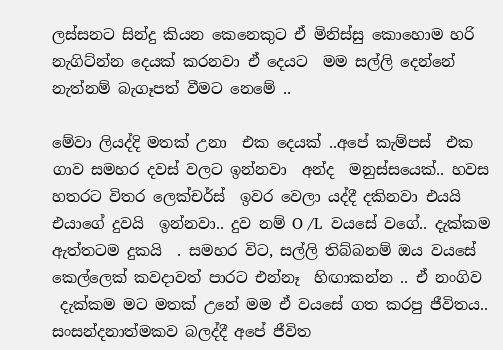ලස්සනට සින්දු කියන කෙනෙකුට ඒ මිනිස්සු කොහොම හරි නැගිට්න්න දෙයක් කරනවා ඒ දෙයට  මම සල්ලි දෙන්නේ නැත්නම් බැගෑපත් වීමට නෙමේ ..

මේවා ලියද්දි මතක් උනා  එක දෙයක් ..අපේ කැම්පස්  එක ගාව සමහර දවස් වලට ඉන්නවා  අන්ද  මනුස්සයෙක්.. හවස හතරට විතර ලෙක්චර්ස්  ඉවර වෙලා යද්දී දකිනවා එයයි  එයාගේ දුවයි  ඉන්නවා.. දුව නම් O /L  වයසේ වගේ.. දැක්කම ඇත්තටම දුකයි  . සමහර විට, සල්ලි තිබ්බනම් ඔය වයසේ කෙල්ලෙක් කවදාවත් පාරට එන්නෑ  හිඟාකන්න .. ඒ නංගිව
 දැක්කම මට මතක් උනේ මම ඒ වයසේ ගත කරපු ජීවිතය.. සංසන්දනාත්මකව බලද්දී අපේ ජීවිත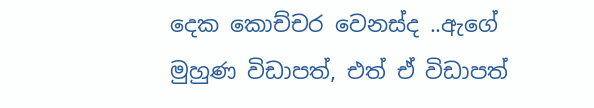දෙක කොච්චර වෙනස්ද ..ඇගේ  මුහුණ විඩාපත්, එත් ඒ විඩාපත්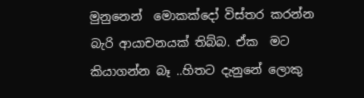මුනුනෙන්  මොකක්දෝ විස්තර කරන්න බැරි ආයාචනයක් තිබ්බ. ඒක  මට කියාගන්න බෑ ..හිතට දැනුනේ ලොකු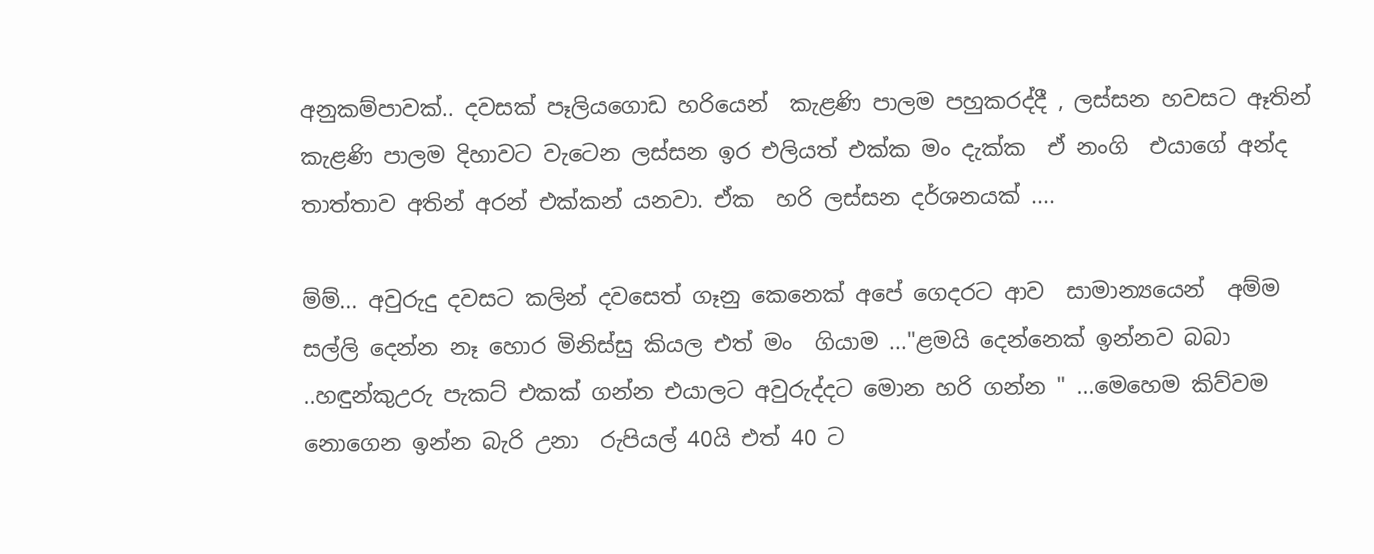අනුකම්පාවක්‌.. දවසක් පෑලියගොඩ හරියෙන්  කැළණි පාලම පහුකරද්දී , ලස්සන හවසට ඈතින් කැළණි පාලම දිහාවට වැටෙන ලස්සන ඉර එලියත් එක්ක මං දැක්ක  ඒ නංගි  එයාගේ අන්ද තාත්තාව අතින් අරන් එක්කන් යනවා. ඒක  හරි ලස්සන දර්ශනයක් ....

ම්ම්... අවුරුදු දවසට කලින් දවසෙත් ගෑනු කෙනෙක් අපේ ගෙදරට ආව  සාමාන්‍යයෙන්  අම්ම සල්ලි දෙන්න නෑ හොර මිනිස්සු කියල එත් මං  ගියාම ..."ළමයි දෙන්නෙක් ඉන්නව බබා ..හඳුන්කුඋරු පැකට් එකක් ගන්න එයාලට අවුරුද්දට මොන හරි ගන්න " ...මෙහෙම කිව්වම නොගෙන ඉන්න බැරි උනා  රුපියල් 40යි එත් 40 ට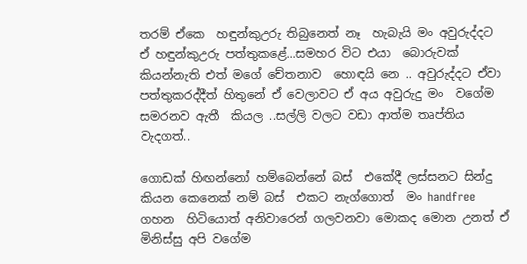තරම් ඒකෙ  හඳුන්කුඋරු තිබුනෙත් නෑ  හැබැයි මං අවුරුද්දට ඒ හඳුන්කුඋරු පත්තුකළේ...සමහර විට එයා  බොරුවක් කියන්නැති එත් මගේ චේතනාව  හොඳයි නෙ .. අවුරුද්දට ඒවා පත්තුකරද්දීත් හිතුනේ ඒ වෙලාවට ඒ අය අවුරුදු මං  වගේම සමරනව ඇතී  කියල ..සල්ලි වලට වඩා ආත්ම තෘප්තිය වැදගත්..

ගොඩක් හිඟන්නෝ හම්බෙන්නේ බස්  එකේදී ලස්සනට සින්දු කියන කෙනෙක් නම් බස්  එකට නැග්ගොත්  මං handfree ගහන  හිටියොත් අනිවාරෙන් ගලවනවා මොකද මොන උනත් ඒ මිනිස්සු අපි වගේම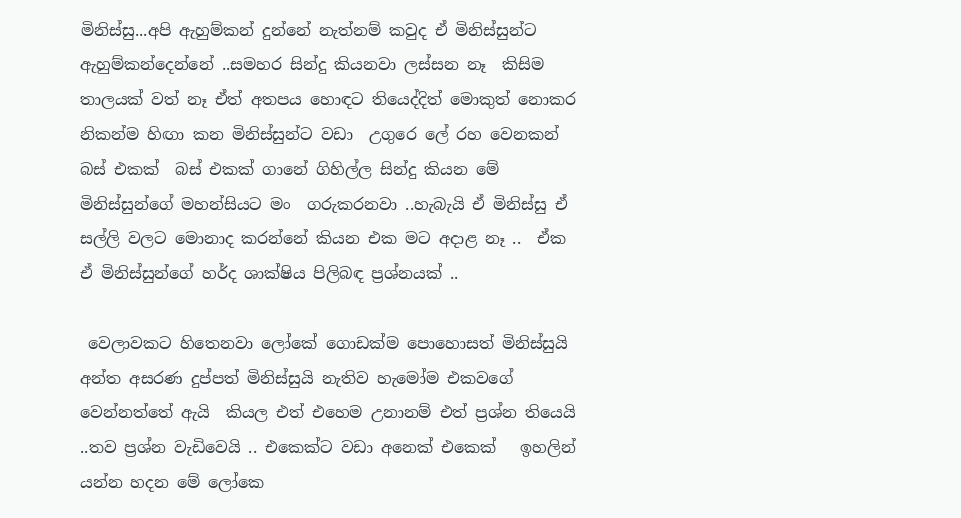මිනිස්සු...අපි ඇහුම්කන් දුන්නේ නැත්නම් කවුද ඒ මිනිස්සුන්ට ඇහුම්කන්දෙන්නේ ..සමහර සින්දු කියනවා ලස්සන නෑ  කිසිම තාලයක් වත් නෑ ඒත් අතපය හොඳට තියෙද්දිත් මොකුත් නොකර නිකන්ම හිඟා කන මිනිස්සුන්ට වඩා  උගුරෙ ලේ රහ වෙනකන් බස් එකක්  බස් එකක් ගානේ ගිහිල්ල සින්දු කියන මේ මිනිස්සුන්ගේ මහන්සියට මං  ගරුකරනවා ..හැබැයි ඒ මිනිස්සු ඒ සල්ලි වලට මොනාද කරන්නේ කියන එක මට අදාළ නෑ ..  ඒක  ඒ මිනිස්සුන්ගේ හර්ද ශාක්ෂිය පිලිබඳ ප්‍රශ්නයක් ..

 වෙලාවකට හිතෙනවා ලෝකේ ගොඩක්ම පොහොසත් මිනිස්සුයි අන්ත අසරණ දුප්පත් මිනිස්සුයි නැතිව හැමෝම එකවගේ වෙන්නත්තේ ඇයි  කියල එත් එහෙම උනානම් එත් ප්‍රශ්න තියෙයි ..තව ප්‍රශ්න වැඩිවෙයි .. එකෙක්ට වඩා අනෙක් එකෙක්   ඉහලින් යන්න හදන මේ ලෝකෙ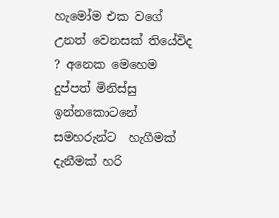හැමෝම එක වගේ උනත් වෙනසක් තියේවිද ? අනෙක මෙහෙම දුප්පත් මිනිස්සු ඉන්නකොටනේ සමහරුන්ට  හැගීමක්  දැනීමක් හරි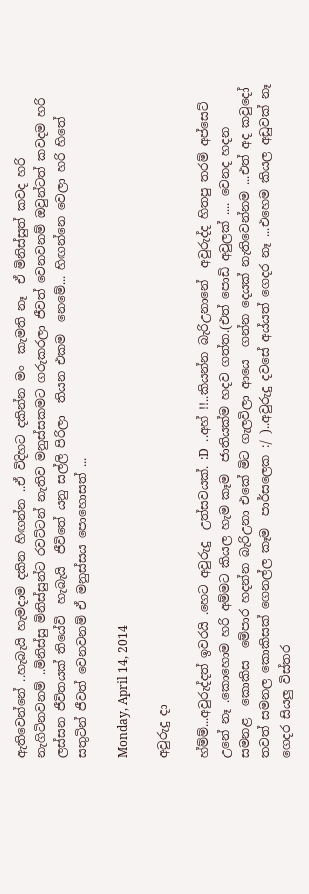ඇතිවෙන්නේ ..හැබැයි හැමදාම දකින හිඟන්න ..ඒ විදිහට දකින්න මං  කැමති නෑ  ඒ මිනිස්සුත් කවද හරි නැගිටිනවනම් ..මිනිස්සු මිනිස්සුන්ට රවට්ටන් නැතිව මනුස්සකමට ගරුකරලා ජීවත් වෙනවනම් ඔවුන්ටත් කවදම හරි ලස්සන ජීවිතයක් තියේවි  හැබැයි  ජීවිතේ යනු සල්ලි පිරිලා  තියන එකම  නෙමේ... හිඟන්නෙ වෙලා හරි හිතේ සතුටින් ජීවත් වෙනවනම් ඒ මනුස්සය පොහොසත් ...

Monday, April 14, 2014

අවුරුදු දා

හ්ම්ම්...අවුරුද්දත් ඉවරයි .හෙට අවුරුදු  උත්සවයක්. :D  ..අහ් !!..කියන්න බැරිඋනානේ  අවුරුද්ද හිතපු තරම් අප්සෙට් උනේ නෑ .කොහොම හරි අම්මට කියල හැම කෑම  ජාතියක්ම හදව ගත්ත.(එත් පොඩි අවුලක් .... වෙනද හදන සමනළ  කොකිස  මේපාර හදන්න බැරිඋනා එකේ මිට ගැලවිලා ආයෙ  ගන්න දෙයක් නැතිවෙන්නම ...එත් අද කවුදෝ  තවත් සමනල කොකිසක් ගෙනල්ල කෑම  පාර්සලෙක :/ )..අවුරුදු දවසේ අය්යත් ගෙදර නෑ ...එහෙම කියල අඩුවක් නෑ  ගෙදර සියලු විස්තර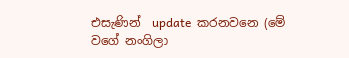එසැණින්  update  කරනවනෙ (මේ වගේ නංගිලා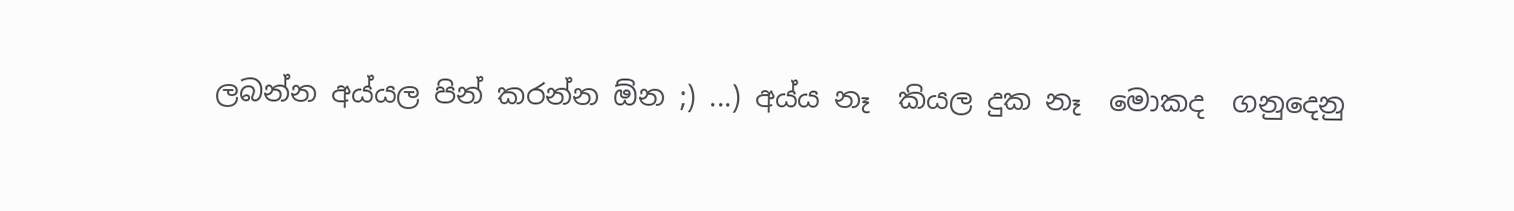ලබන්න අය්යල පින් කරන්න ඕන ;) ...) අය්ය නෑ  කියල දුක නෑ  මොකද  ගනුදෙනු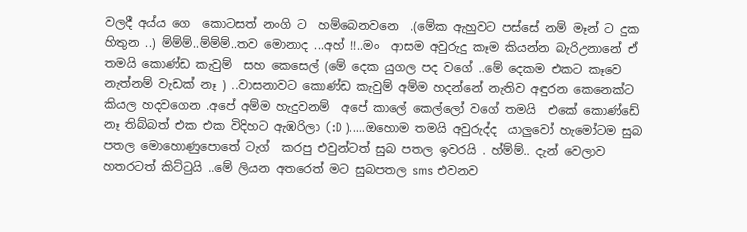වලදී අය්ය ගෙ  කොටසත් නංගි ට  හම්බෙනවනෙ  .(මේක ඇහුවට පස්සේ නම් මෑන් ට දුක හිතුන ..) ම්ම්ම්..ම්ම්ම්..තව මොනාද ...අහ් !!..මං  ආසම අවුරුදු කෑම කියන්න බැරිඋනානේ ඒ තමයි කොණ්ඩ කැවුම්  සහ කෙසෙල් (මේ දෙක යුගල පද වගේ ..මේ දෙකම එකට කෑවෙ  නැත්නම් වැඩක් නෑ ) ..වාසනාවට කොණ්ඩ කැවුම් අම්ම හදන්නේ නැතිව අඳුරන කෙනෙක්ට කියල හදවගෙන .අපේ අම්ම හැදුවනම්  අපේ කාලේ කෙල්ලෝ වගේ තමයි  එකේ කොණ්ඩේ  නෑ තිබ්බත් එක එක විදිහට ඇඹරිලා (:D ).....ඔහොම තමයි අවුරුද්ද  යාලුවෝ හැමෝටම සුබ පතල මොහොණුපොතේ ටැග්  කරපු එවුන්ටත් සුබ පතල ඉවරයි . හ්ම්ම්.. දැන් වෙලාව හතරටත් කිට්ටුයි ..මේ ලියන අතරෙත් මට සුබපතල sms එවනව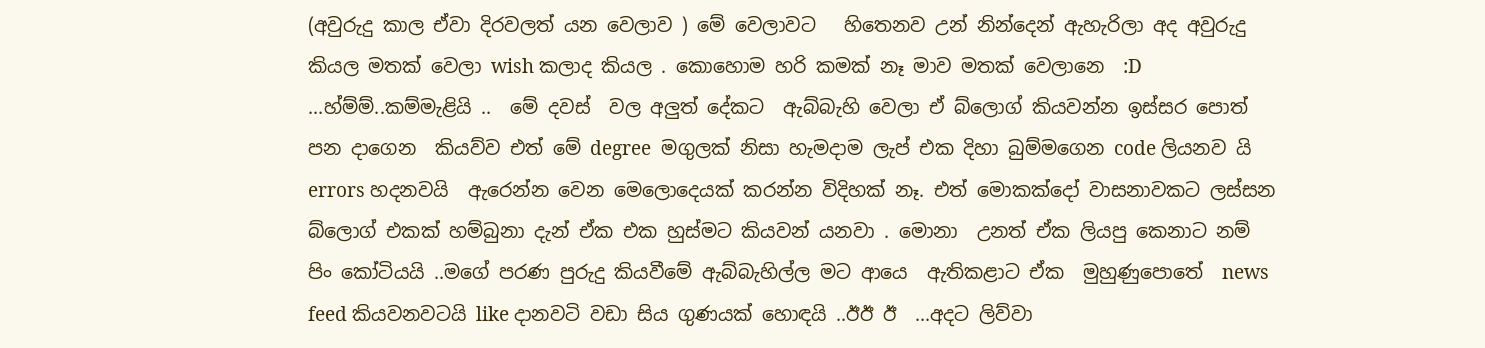(අවුරුදු කාල ඒවා දිරවලත් යන වෙලාව ) මේ වෙලාවට   හිතෙනව උන් නින්දෙන් ඇහැරිලා අද අවුරුදු කියල මතක් වෙලා wish කලාද කියල . කොහොම හරි කමක් නෑ මාව මතක් වෙලානෙ  :D  ...හ්ම්ම්..කම්මැළියි ..  මේ දවස්  වල අලුත් දේකට  ඇබ්බැහි වෙලා ඒ බ්ලොග් කියවන්න ඉස්සර පොත් පන දාගෙන  කියව්ව එත් මේ degree  මගුලක් නිසා හැමදාම ලැප් එක දිහා බුම්මගෙන code ලියනව යි  errors හදනවයි  ඇරෙන්න වෙන මෙලොදෙයක් කරන්න විදිහක් නෑ. එත් මොකක්දෝ වාසනාවකට ලස්සන බ්ලොග් එකක් හම්බුනා දැන් ඒක එක හුස්මට කියවන් යනවා . මොනා  උනත් ඒක ලියපු කෙනාට නම් පිං කෝටියයි ..මගේ පරණ පුරුදු කියවීමේ ඇබ්බැහිල්ල මට ආයෙ  ඇතිකළාට ඒක  මුහුණුපොතේ  news feed කියවනවටයි like දානවටි වඩා සිය ගුණයක් හොඳයි ..ඊඊ ඊ  ...අදට ලිව්වා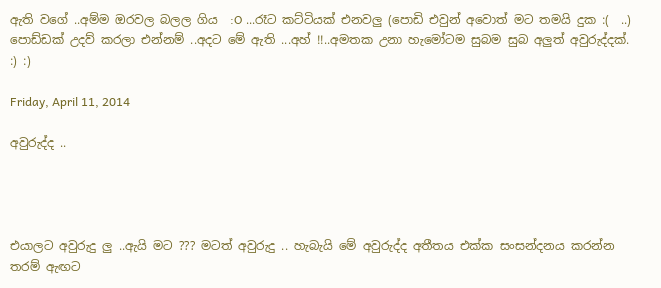ඇති වගේ ..අම්ම ඔරවල බලල ගිය  :O ...රෑට කට්ටියක් එනවලු (පොඩි එවුන් අවොත් මට තමයි දුක :(  ..) පොඩ්ඩක් උදව් කරලා එන්නම් ..අදට මේ ඇති ...අහ් !!..අමතක උනා හැමෝටම සුබම සුබ අලුත් අවුරුද්දක්. :) :)

Friday, April 11, 2014

අවුරුද්ද ..




එයාලට අවුරුදු ලු ..ඇයි මට ??? මටත් අවුරුදු .. හැබැයි මේ අවුරුද්ද අතීතය එක්ක සංසන්දනය කරන්න තරම් ඇඟට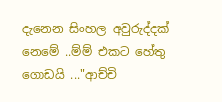දැනෙන සිංහල අවුරුද්දක් නෙමේ ..ම්ම් එකට හේතු ගොඩයි ..."ආච්චි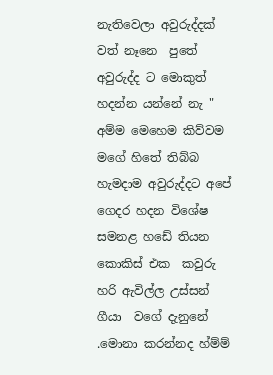නැතිවෙලා අවුරුද්දක් වත් නෑනෙ  පුතේ  අවුරුද්ද ට මොකුත් හදන්න යන්නේ නැ " අම්ම මෙහෙම කිව්වම මගේ හිතේ තිබ්බ  හැමදාම අවුරුද්දට අපේ ගෙදර හදන විශේෂ සමනළ හඩේ තියන කොකිස් එක  කවුරු හරි ඇවිල්ල උස්සන් ගීයා  වගේ දැනුනේ .මොනා කරන්නද හ්ම්ම්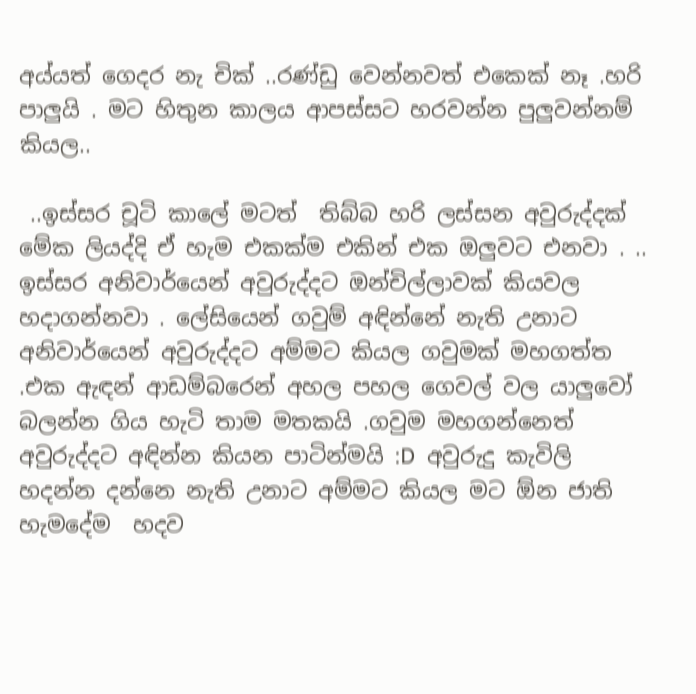අය්යත් ගෙදර නැ චික් ..රණ්ඩු වෙන්නවත් එකෙක් නෑ .හරි පාලුයි . මට හිතුන කාලය ආපස්සට හරවන්න පුලුවන්නම් කියල..

 ..ඉස්සර චූටි කාලේ මටත්  තිබ්බ හරි ලස්සන අවුරුද්දක් මේක ලියද්දි ඒ හැම එකක්ම එකින් එක ඔලුවට එනවා . ..
ඉස්සර අනිවාර්යෙන් අවුරුද්දට ඔන්චිල්ලාවක් කියවල හදාගන්නවා . ලේසියෙන් ගවුම් අඳින්නේ නැති උනාට අනිවාර්යෙන් අවුරුද්දට අම්මට කියල ගවුමක් මහගත්ත .එක ඇඳන් ආඩම්බරෙන් අහල පහල ගෙවල් වල යාලුවෝ බලන්න ගිය හැටි තාම මතකයි .ගවුම මහගන්නෙත් අවුරුද්දට අඳින්න කියන පාටින්මයි :D  අවුරුදු කැවිලි හදන්න දන්නෙ නැති උනාට අම්මට කියල මට ඕන ජාති හැමදේම  හදව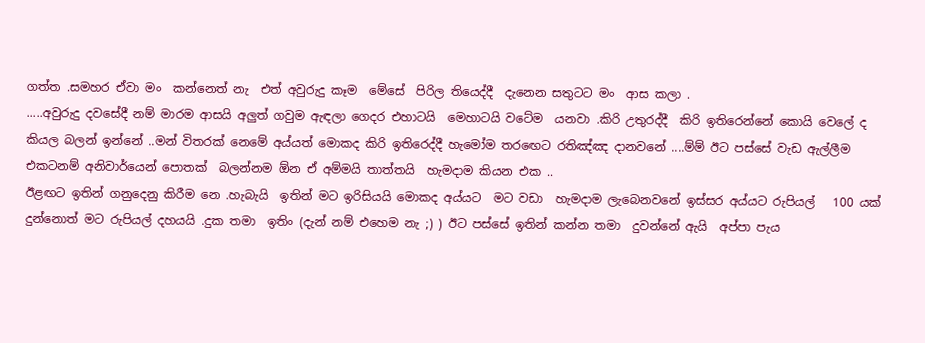ගත්ත .සමහර ඒවා මං  කන්නෙත් නැ  එත් අවුරුදු කෑම  මේසේ  පිරිල තියෙද්දී  දැනෙන සතුටට මං  ආස කලා .
.....අවුරුදු දවසේදී නම් මාරම ආසයි අලුත් ගවුම ඇඳලා ගෙදර එහාටයි  මෙහාටයි වටේම  යනවා .කිරි උතුරද්දී  කිරි ඉතිරෙන්නේ කොයි වෙලේ ද  කියල බලන් ඉන්නේ ..මන් විතරක් නෙමේ අය්යත් මොකද කිරි ඉතිරෙද්දී හැමෝම තරඟෙට රතිඤ්ඤ දානවනේ ....ම්ම් ඊට පස්සේ වැඩ ඇල්ලීම එකටනම් අනිවාර්යෙන් පොතක්  බලන්නම ඕන ඒ අම්මයි තාත්තයි  හැමදාම කියන එක ..
ඊළඟට ඉතින් ගනුදෙනු කිරීම නෙ .හැබැයි  ඉතින් මට ඉරිසියයි මොකද අය්යට  මට වඩා  හැමදාම ලැබෙනවනේ ඉස්සර අය්යට රුපියල්   100 යක් දුන්නොත් මට රුපියල් දහයයි .දුක තමා  ඉතිං (දැන් නම් එහෙම නැ ;) ) ඊට පස්සේ ඉතින් කන්න තමා  දුවන්නේ ඇයි  අප්පා පැය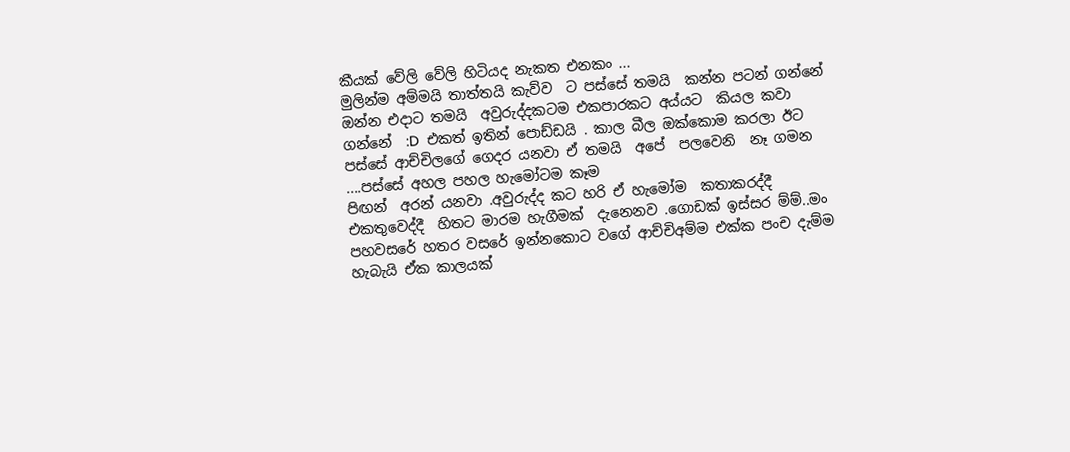කීයක් වේලි වේලි හිටියද නැකත එනකං ...
මුලින්ම අම්මයි තාත්තයි කැව්ව  ට පස්සේ තමයි  කන්න පටන් ගන්නේ  ඔන්න එදාට තමයි  අවුරුද්දකටම එකපාරකට අය්යට  කියල කවා  ගන්නේ  :D  එකත් ඉතින් පොඩ්ඩයි . කාල බීල ඔක්කොම කරලා ඊට පස්සේ ආච්චිලගේ ගෙදර යනවා ඒ තමයි  අපේ  පලවෙනි  නෑ ගමන ....පස්සේ අහල පහල හැමෝටම කෑම
පිඟන්  අරන් යනවා .අවුරුද්ද කට හරි ඒ හැමෝම  කතාකරද්දී එකතුවෙද්දී  හිතට මාරම හැගීමක්  දැනෙනව .ගොඩක් ඉස්සර ම්ම්..මං  පහවසරේ හතර වසරේ ඉන්නකොට වගේ ආච්චිඅම්ම එක්ක පංච දැම්ම හැබැයි ඒක කාලයක්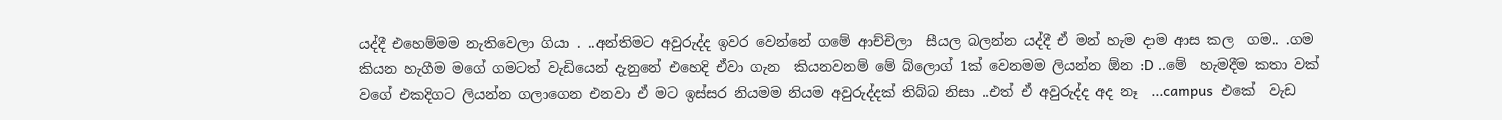යද්දී එහෙම්මම නැතිවෙලා ගියා . ..අන්තිමට අවුරුද්ද ඉවර වෙන්නේ ගමේ ආච්චිලා  සීයල බලන්න යද්දී ඒ මන් හැම දාම ආස කල  ගම.. .ගම කියන හැගීම මගේ ගමටත් වැඩියෙන් දැනුනේ එහෙදි ඒවා ගැන  කියනවනම් මේ බ්ලොග් 1ක් වෙනමම ලියන්න ඕන :D ..මේ  හැමදීම කතා වක්  වගේ එකදිගට ලියන්න ගලාගෙන එනවා ඒ මට ඉස්සර නියමම නියම අවුරුද්දක් තිබ්බ නිසා ..එත් ඒ අවුරුද්ද අද නෑ  ...campus  එකේ  වැඩ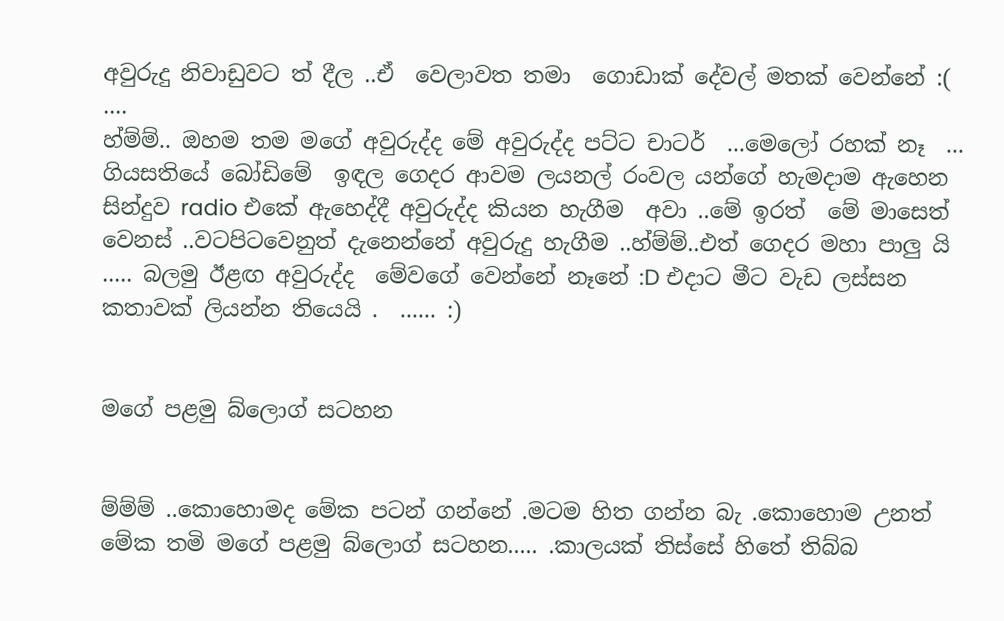අවුරුදු නිවාඩුවට ත් දීල ..ඒ  වෙලාවත තමා  ගොඩාක් දේවල් මතක් වෙන්නේ :(    ....
හ්ම්ම්.. ඔහම තම මගේ අවුරුද්ද මේ අවුරුද්ද පට්ට චාටර්  ...මෙලෝ රහක් නෑ  ... ගියසතියේ බෝඩිමේ  ඉඳල ගෙදර ආවම ලයනල් රංවල යන්ගේ හැමදාම ඇහෙන සින්දුව radio එකේ ඇහෙද්දී අවුරුද්ද කියන හැගීම  අවා ..මේ ඉරත්  මේ මාසෙත් වෙනස් ..වටපිටවෙනුත් දැනෙන්නේ අවුරුදු හැගීම ..හ්ම්ම්..එත් ගෙදර මහා පාලු යි ..... බලමු ඊළඟ අවුරුද්ද  මේවගේ වෙන්නේ නෑනේ :D එදාට මීට වැඩ ලස්සන කතාවක් ලියන්න තියෙයි .  ...... :)


මගේ පළමු බ්ලොග් සටහන


ම්ම්ම් ..කොහොමද මේක පටන් ගන්නේ .මටම හිත ගන්න බැ .කොහොම උනත් මේක තමි මගේ පළමු බ්ලොග් සටහන..... .කාලයක් තිස්සේ හිතේ තිබ්බ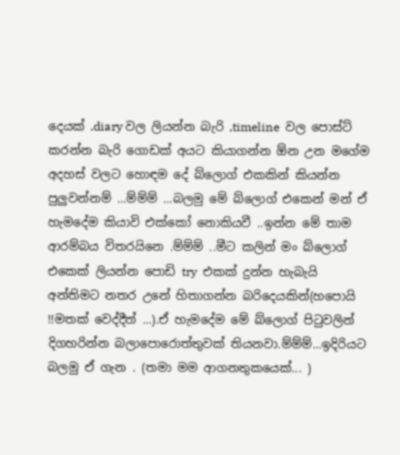දෙයක් .diary වල ලියන්න බැරි ,timeline  වල පොස්ට් කරන්න බැරි ගොඩක් අය‍ට කියාගන්න ඕන උන මගේම අදහස් වලට හොඳම දේ බ්ලොග් එකකින් කියන්න පුලුවන්නම් ...ම්ම්ම් ...බලමු මේ බ්ලොග් එකෙන් මන් ඒ හැමදේම කියාවි එක්කෝ නොකියවී ..ඉන්න මේ තාම  ආරම්බය විතරයිනෙ .ම්ම්ම් ..මීට කලින් මං බ්ලොග් එකෙක් ලියන්න පොඩි try  එකක් දුන්න හැබැයි  අන්තිමට නතර උනේ හිතාගන්න බරිදෙයකින්(හපොයි !!මතක් වෙද්දීත් ...).ඒ හැමදේම මේ බ්ලොග් පිටුවලින් දිගහරින්න බලාපොරොත්තුවක් තියනවා.ම්ම්ම්...ඉදිරියට බලමු ඒ ගැන . (තමා මම ආගනතුකයෙක්... )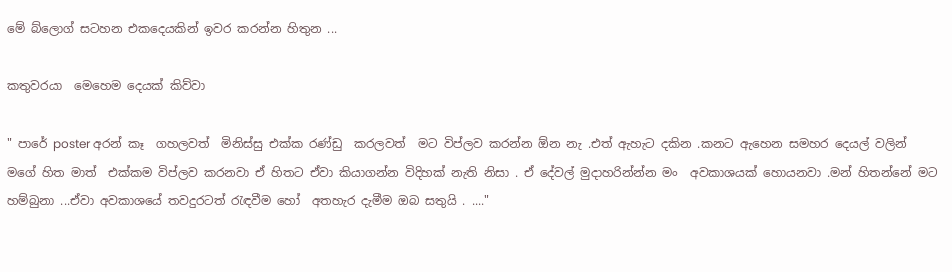මේ බ්ලොග් සටහන එකදෙයකින් ඉවර කරන්න හිතුන ...

කතුවරයා  මෙහෙම දෙයක් කිව්වා

" පාරේ poster අරන් කෑ  ගහලවත්  මිනිස්සු එක්ක රණ්ඩු  කරලවත්  මට විප්ලව කරන්න ඕන නැ .එත් ඇහැට දකින .කනට ඇහෙන සමහර දෙයල් වලින් මගේ හිත මාත්  එක්කම විප්ලව කරනවා ඒ හිතට ඒවා කියාගන්න විදිහක් නැති නිසා . ඒ දේවල් මුදාහරින්න්න මං  අවකාශයක් හොයනවා .මන් හිතන්නේ මට හම්බුනා ...ඒවා අවකාශයේ තවදුරටත් රැඳවීම හෝ  අතහැර දැමීම ඔබ සතුයි . ...."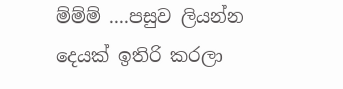ම්ම්ම් ....පසුව ලියන්න දෙයක් ඉතිරි කරලා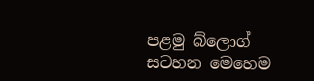පළමු බ්ලොග් සටහන මෙහෙම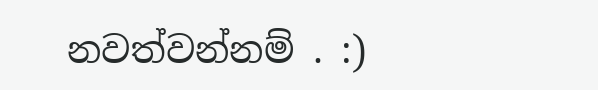නවත්වන්නම් . :)